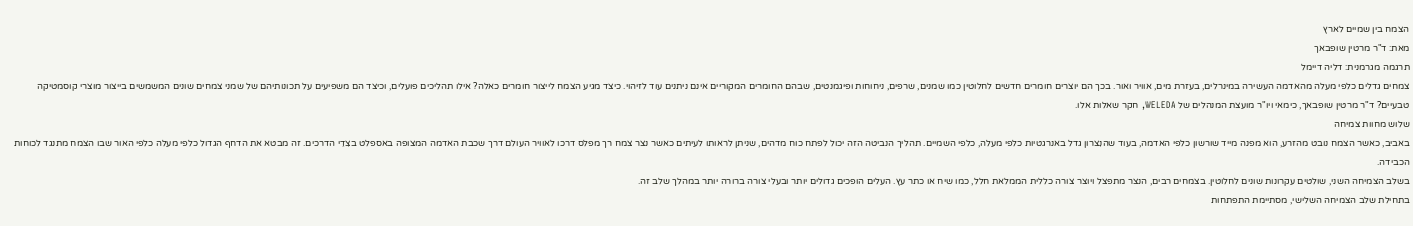הצמח בין שמיים לארץ
מאת: ד"ר מרטין שופבאך
תרגמה מגרמנית: דליה דיימל
צמחים גדלים כלפי מעלה מהאדמה העשירה במינרלים, בעזרת מים, אוויר ואור. בכך הם יוצרים חומרים חדשים לחלוטין כמו שמנים, שרפים, ניחוחות ופיגמנטים, שבהם החומרים המקוריים אינם ניתנים עוד לזיהוי. כיצד מגיע הצמח לייצור חומרים כאלה? אילו תהליכים פועלים, וכיצד הם משפיעים על תכונותיהם של שמני צמחים שונים המשמשים בייצור מוצרי קוסמטיקה טבעיים? ד"ר מרטין שופבאך, כימאי ויו"ר מועצת המנהלים של WELEDA, חקר שאלות אלו.
שלוש מחוות צמיחה
באביב, כאשר הצמח נובט מהזרע, הוא מפנה מייד שורשון כלפי האדמה, בעוד שהנִצרון גדל באנרגטיות כלפי מעלה, כלפי השמיים. תהליך הנביטה הזה יכול לפתח כוח מדהים, שניתן לראותו לעיתים כאשר נצר צמח רך מפלס דרכו לאוויר העולם דרך שכבת האדמה המצופה באספלט בצִדֵי הדרכים. זה מבטא את הדחף הגדול כלפי מעלה כלפי האור שבו הצמח מתנגד לכוחות הכבידה.
בשלב הצמיחה השני, שולטים עקרונות שונים לחלוטין. בצמחים רבים, הנצר מתפצל ויוצר צורה כללית הממלאת חלל, כמו שיח או כתר עץ. העלים הופכים גדולים יותר ובעלי צורה ברורה יותר במהלך שלב זה.
בתחילת שלב הצמיחה השלישי, מסתיימת התפתחות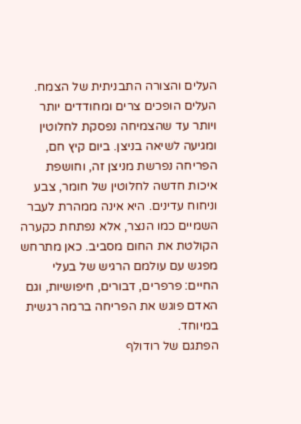העלים והצורה התבניתית של הצמח. העלים הופכים צרים ומחודדים יותר ויותר עד שהצמיחה נפסקת לחלוטין ומגיעה לשיאה בניצן. ביום קיץ חם, הפריחה נפרשת מניצן זה, וחושפת איכות חדשה לחלוטין של חומר, צבע וניחוח עדינים. היא אינה ממהרת לעבר השמיים כמו הנצר, אלא נפתחת כקערה הקולטת את החום מסביב. כאן מתרחש מפגש עם עולמם הרגיש של בעלי החיים: פרפרים, דבורים, חיפושיות, וגם האדם פוגש את הפריחה ברמה רגשית במיוחד.
הפתגם של רודולף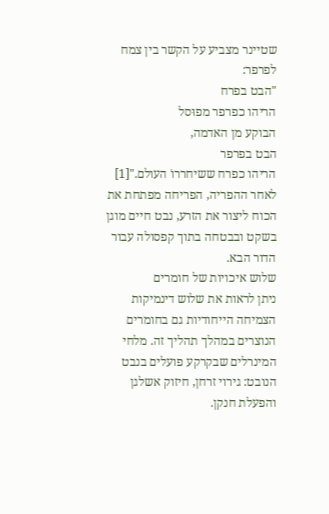שטיינר מצביע על הקשר בין צמח לפרפר:
"הבט בפרח
הריהו כפרפר מפוּסל
הבוקע מן האדמה,
הבט בפרפר
הריהו כפרח ששיחררוֹ העולם."[1]
לאחר ההפריה, הפריחה מפתחת את הכוח ליצור את הזרע, נבט חיים מוגן בשקט ובבטחה בתוך קפסולה עבור הדור הבא.
שלוש איכויות של חומרים
ניתן לראות את שלוש דינמיקות הצמיחה הייחודיות גם בחומרים הנוצרים במהלך תהליך זה. מלחי המינרלים שבקרקע פועלים בנבט הנובט: גירוי זרחן, חיזוק אשלגן והפעלת חנקן.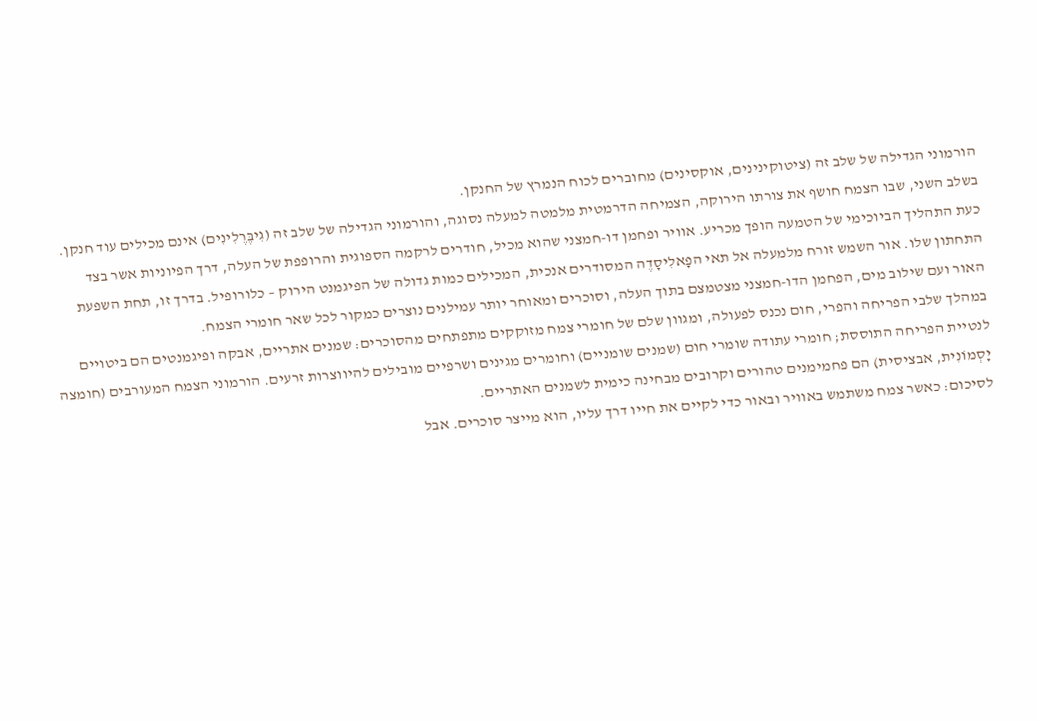הורמוני הגדילה של שלב זה (ציטוקינינים, אוקסינים) מחוברים לכוח הנמרץ של החנקן.
בשלב השני, שבו הצמח חושף את צורתו הירוקה, הצמיחה הדרמטית מלמטה למעלה נסוגה, והורמוני הגדילה של שלב זה (גִיבֶּרֶלִינִים) אינם מכילים עוד חנקן. כעת התהליך הביוכימי של הטמעה הופך מכריע. אוויר ופחמן דו-חמצני שהוא מכיל, חודרים לרקמה הספוגית והרופפת של העלה, דרך הפיוניות אשר בצד התחתון שלו. אור השמש זורח מלמעלה אל תאי הפָאלִיסָדֶה המסודרים אנכית, המכילים כמות גדולה של הפיגמנט הירוק – כלורופיל. בדרך זו, תחת השפעת האור ועם שילוב מים, הפחמן הדו-חמצני מצטמצם בתוך העלה, וסוכרים ומאוחר יותר עמילנים נוצרים כמקור לכל שאר חומרי הצמח.
במהלך שלבי הפריחה והפרי, חום נכנס לפעולה, ומגוון שלם של חומרי צמח מזוקקים מתפתחים מהסוכרים: שמנים אתריים, אבקה ופיגמנטים הם ביטויים לנטיית הפריחה התוססת; חומרי עתודה שומרי חום (שמנים שומניים) וחומרים מגינים ושרפיים מובילים להיווצרות זרעים. הורמוני הצמח המעורבים (חומצה יָסְמוֹנִית, אבציסית) הם פחמימנים טהורים וקרובים מבחינה כימית לשמנים האתריים.
לסיכום: כאשר צמח משתמש באוויר ובאור כדי לקיים את חייו דרך עליו, הוא מייצר סוכרים. אבל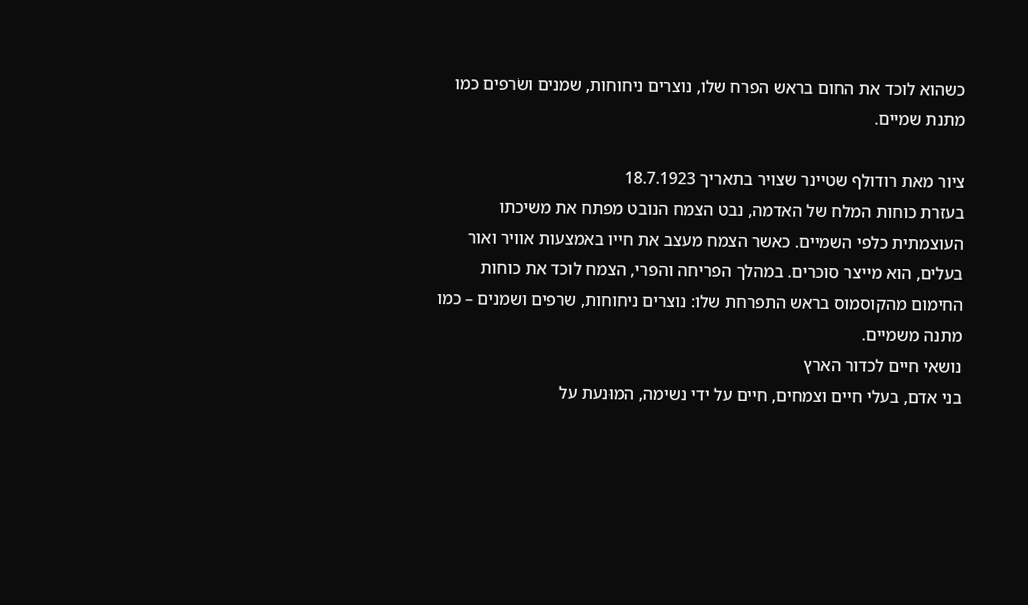כשהוא לוכד את החום בראש הפרח שלו, נוצרים ניחוחות, שמנים ושׂרפים כמו מתנת שמיים.

ציור מאת רודולף שטיינר שצויר בתאריך 18.7.1923
בעזרת כוחות המלח של האדמה, נבט הצמח הנובט מפתח את משיכתו העוצמתית כלפי השמיים. כאשר הצמח מעצב את חייו באמצעות אוויר ואור בעלים, הוא מייצר סוכרים. במהלך הפריחה והפרי, הצמח לוכד את כוחות החימום מהקוסמוס בראש התפרחת שלו: נוצרים ניחוחות, שרפים ושמנים – כמו מתנה משמיים.
נושאי חיים לכדור הארץ
בני אדם, בעלי חיים וצמחים, חיים על ידי נשימה, המוּנעת על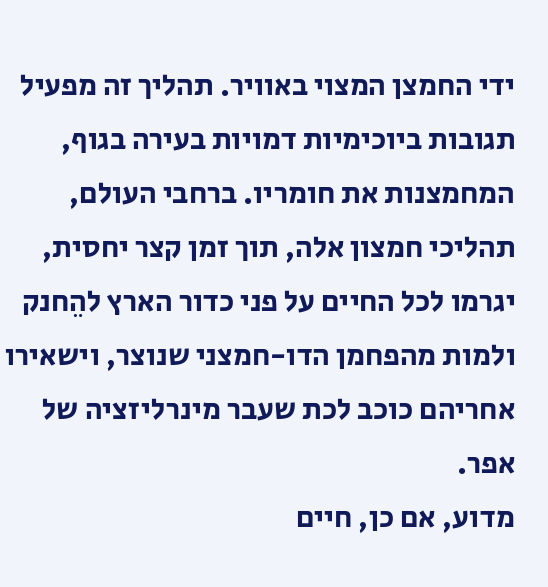ידי החמצן המצוי באוויר. תהליך זה מפעיל תגובות ביוכימיות דמויות בעירה בגוף, המחמצנות את חומריו. ברחבי העולם, תהליכי חמצון אלה, תוך זמן קצר יחסית, יגרמו לכל החיים על פני כדור הארץ להֵחנק ולמות מהפחמן הדו-חמצני שנוצר, וישאירו אחריהם כוכב לכת שעבר מינרליזציה של אפר.
מדוע, אם כן, חיים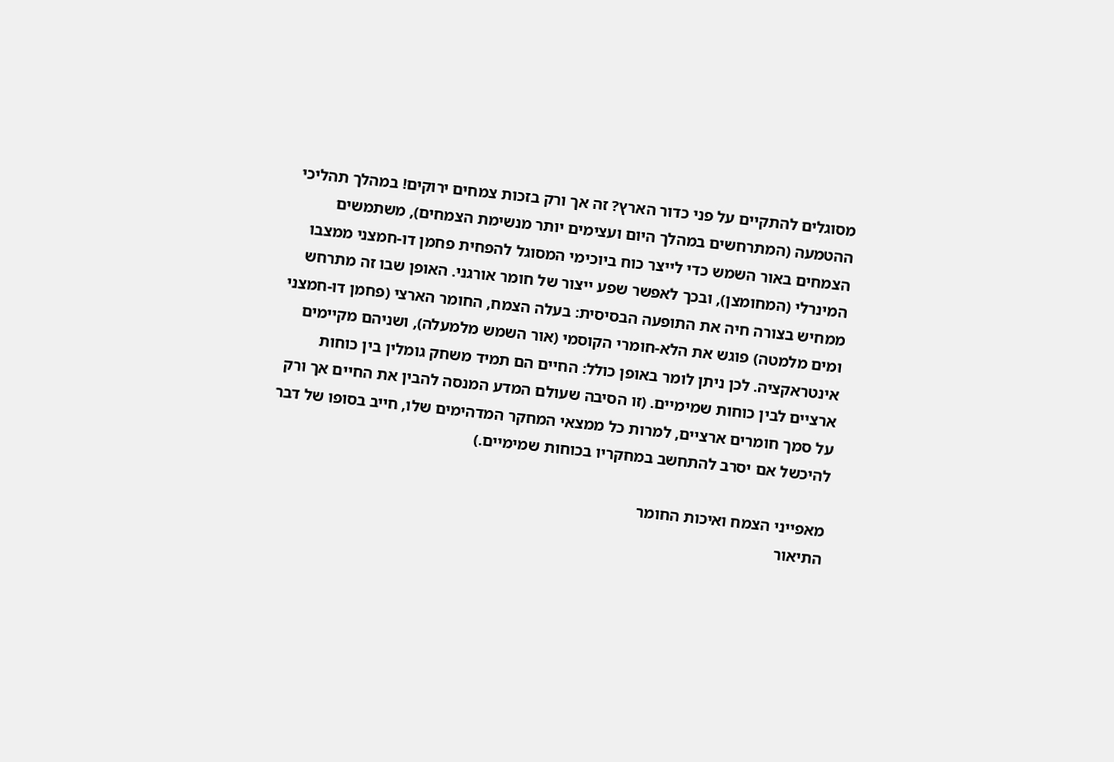מסוגלים להתקיים על פני כדור הארץ? זה אך ורק בזכות צמחים ירוקים! במהלך תהליכי ההטמעה (המתרחשים במהלך היום ועצימים יותר מנשימת הצמחים), משתמשים הצמחים באור השמש כדי לייצר כוח ביוכימי המסוגל להפחית פחמן דו-חמצני ממצבו המינרלי (המחומצן), ובכך לאפשר שפע ייצור של חומר אורגני. האופן שבו זה מתרחש ממחיש בצורה חיה את התופעה הבסיסית: בעלה הצמח, החומר הארצי (פחמן דו-חמצני ומים מלמטה) פוגש את הלא-חומרי הקוסמי (אור השמש מלמעלה), ושניהם מקיימים אינטראקציה. לכן ניתן לומר באופן כולל: החיים הם תמיד משחק גומלין בין כוחות ארציים לבין כוחות שמימיים. (זו הסיבה שעולם המדע המנסה להבין את החיים אך ורק על סמך חומרים ארציים, למרות כל ממצאי המחקר המדהימים שלו, חייב בסופו של דבר להיכשל אם יסרב להתחשב במחקריו בכוחות שמימיים.)

מאפייני הצמח ואיכות החומר
התיאור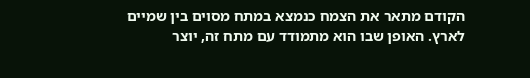הקודם מתאר את הצמח כנמצא במתח מסוים בין שמיים לארץ. האופן שבו הוא מתמודד עם מתח זה, יוצר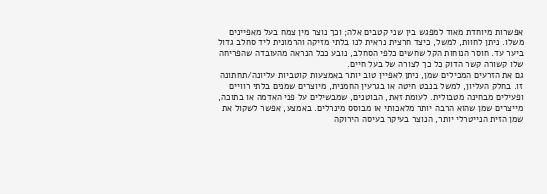אפשרות מיוחדת מאוד למפגש בין שני קטבים אלה; וכך נוצר מין צמח בעל מאפיינים משלו. ניתן לחוות, למשל, כיצד חרצית נראית לנו בלתי מזיקה והרמונית ליד סחלב גדול ביער עד. חוסר הנוחות הקל שחשים כלפי הסחלב, נובע ככל הנראה מהעובדה שהפריחה שלו קשורה קשר הדוק כל כך לצורה של בעל חיים.
גם את הזרעים המכילים שמן, ניתן לאפיין טוב יותר באמצעות קוטביות עליונה/תחתונה זו. בחלק העליון, למשל בנבט חיטה או בגרעין החמנית, מיוצרים שמנים בלתי רוויים ופעילים מבחינה מטבולית. לעומת זאת, הבוטנים, שמבשילים על פני האדמה או בתוכה, מייצרים שמן שהוא הרבה יותר מלאכותי או מבוסס מינרלים. באמצע, אפשר לשקול את שמן הזית הנייטרלי יותר, הנוצר בעיקר בעיסה הירוקה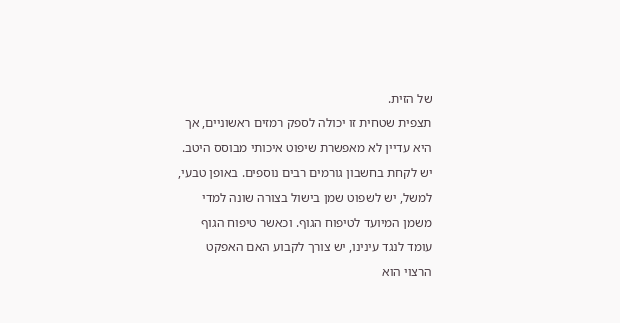של הזית.
תצפית שטחית זו יכולה לספק רמזים ראשוניים, אך היא עדיין לא מאפשרת שיפוט איכותי מבוסס היטב. יש לקחת בחשבון גורמים רבים נוספים. באופן טבעי, למשל, יש לשפוט שמן בישול בצורה שונה למדי משמן המיועד לטיפוח הגוף. וכאשר טיפוח הגוף עומד לנגד עינינו, יש צורך לקבוע האם האפקט הרצוי הוא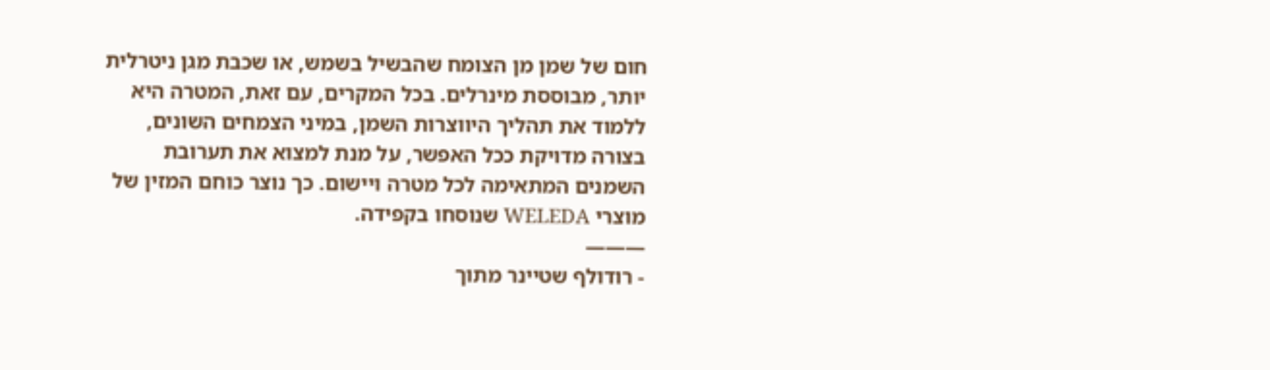חום של שמן מן הצומח שהבשיל בשמש, או שכבת מגן ניטרלית יותר, מבוססת מינרלים. בכל המקרים, עם זאת, המטרה היא ללמוד את תהליך היווצרות השמן, במיני הצמחים השונים, בצורה מדויקת ככל האפשר, על מנת למצוא את תערובת השמנים המתאימה לכל מטרה ויישום. כך נוצר כוחם המזין של מוצרי WELEDA שנוסחו בקפידה.
———
- רודולף שטיינר מתוך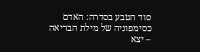סוד הטבע בסדרה: האדם כסימפוניה של מילת הבריאה – יצא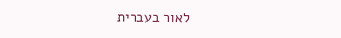לאור בעברית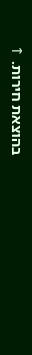בהוצאת חירות. ↑